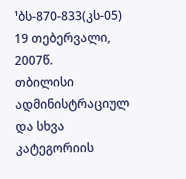¹ბს-870-833(კს-05) 19 თებერვალი, 2007წ.
თბილისი
ადმინისტრაციულ და სხვა კატეგორიის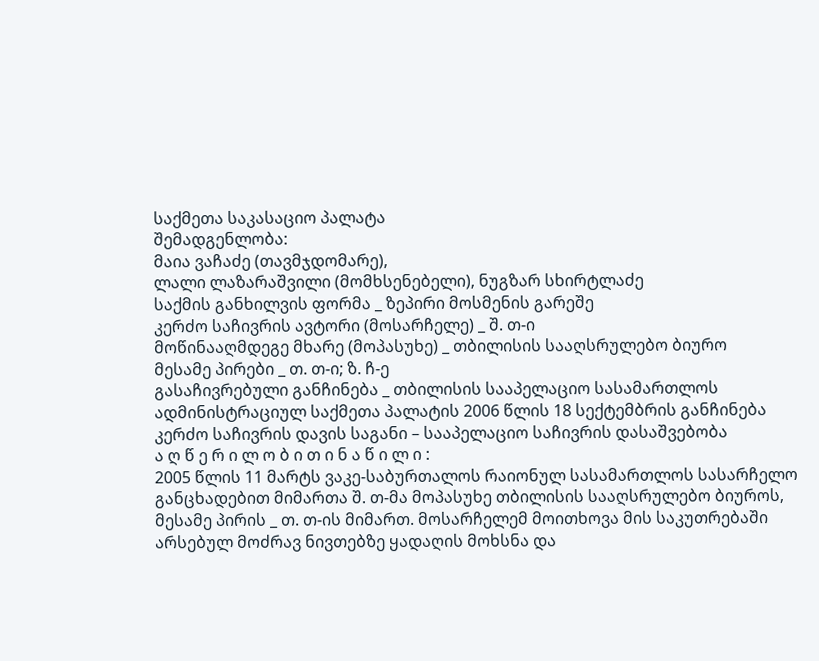საქმეთა საკასაციო პალატა
შემადგენლობა:
მაია ვაჩაძე (თავმჯდომარე),
ლალი ლაზარაშვილი (მომხსენებელი), ნუგზარ სხირტლაძე
საქმის განხილვის ფორმა _ ზეპირი მოსმენის გარეშე
კერძო საჩივრის ავტორი (მოსარჩელე) _ შ. თ-ი
მოწინააღმდეგე მხარე (მოპასუხე) _ თბილისის სააღსრულებო ბიურო
მესამე პირები _ თ. თ-ი; ზ. ჩ-ე
გასაჩივრებული განჩინება _ თბილისის სააპელაციო სასამართლოს ადმინისტრაციულ საქმეთა პალატის 2006 წლის 18 სექტემბრის განჩინება
კერძო საჩივრის დავის საგანი – სააპელაციო საჩივრის დასაშვებობა
ა ღ წ ე რ ი ლ ო ბ ი თ ი ნ ა წ ი ლ ი :
2005 წლის 11 მარტს ვაკე-საბურთალოს რაიონულ სასამართლოს სასარჩელო განცხადებით მიმართა შ. თ-მა მოპასუხე თბილისის სააღსრულებო ბიუროს, მესამე პირის _ თ. თ-ის მიმართ. მოსარჩელემ მოითხოვა მის საკუთრებაში არსებულ მოძრავ ნივთებზე ყადაღის მოხსნა და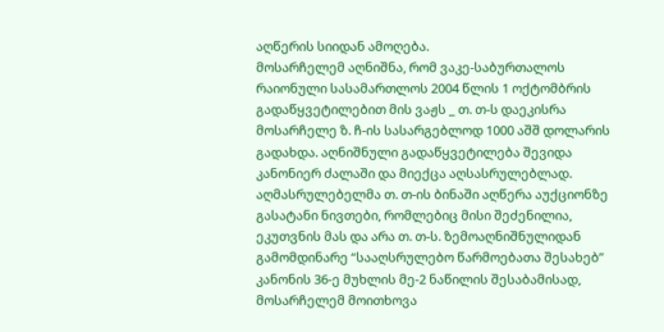აღწერის სიიდან ამოღება.
მოსარჩელემ აღნიშნა, რომ ვაკე-საბურთალოს რაიონული სასამართლოს 2004 წლის 1 ოქტომბრის გადაწყვეტილებით მის ვაჟს _ თ. თ-ს დაეკისრა მოსარჩელე ზ. ჩ-ის სასარგებლოდ 1000 აშშ დოლარის გადახდა. აღნიშნული გადაწყვეტილება შევიდა კანონიერ ძალაში და მიექცა აღსასრულებლად. აღმასრულებელმა თ. თ-ის ბინაში აღწერა აუქციონზე გასატანი ნივთები, რომლებიც მისი შეძენილია, ეკუთვნის მას და არა თ. თ-ს. ზემოაღნიშნულიდან გამომდინარე “სააღსრულებო წარმოებათა შესახებ” კანონის 36-ე მუხლის მე-2 ნაწილის შესაბამისად, მოსარჩელემ მოითხოვა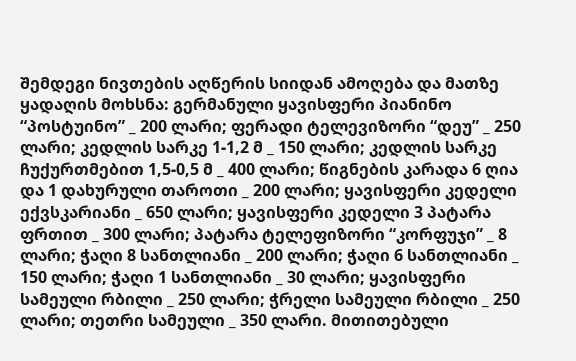შემდეგი ნივთების აღწერის სიიდან ამოღება და მათზე ყადაღის მოხსნა: გერმანული ყავისფერი პიანინო “პოსტუინო” _ 200 ლარი; ფერადი ტელევიზორი “დეუ” _ 250 ლარი; კედლის სარკე 1-1,2 მ _ 150 ლარი; კედლის სარკე ჩუქურთმებით 1,5-0,5 მ _ 400 ლარი; წიგნების კარადა 6 ღია და 1 დახურული თაროთი _ 200 ლარი; ყავისფერი კედელი ექვსკარიანი _ 650 ლარი; ყავისფერი კედელი 3 პატარა ფრთით _ 300 ლარი; პატარა ტელეფიზორი “კორფუჯი” _ 8 ლარი; ჭაღი 8 სანთლიანი _ 200 ლარი; ჭაღი 6 სანთლიანი _ 150 ლარი; ჭაღი 1 სანთლიანი _ 30 ლარი; ყავისფერი სამეული რბილი _ 250 ლარი; ჭრელი სამეული რბილი _ 250 ლარი; თეთრი სამეული _ 350 ლარი. მითითებული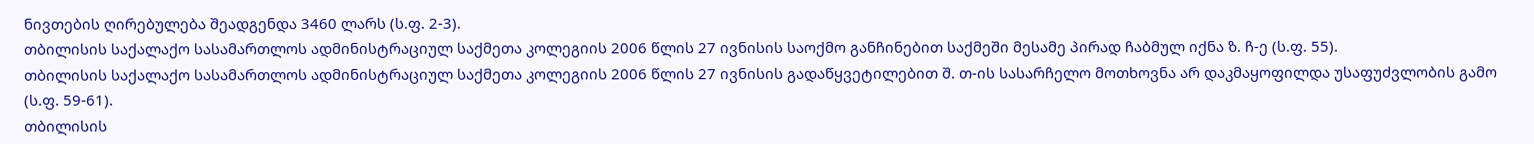ნივთების ღირებულება შეადგენდა 3460 ლარს (ს.ფ. 2-3).
თბილისის საქალაქო სასამართლოს ადმინისტრაციულ საქმეთა კოლეგიის 2006 წლის 27 ივნისის საოქმო განჩინებით საქმეში მესამე პირად ჩაბმულ იქნა ზ. ჩ-ე (ს.ფ. 55).
თბილისის საქალაქო სასამართლოს ადმინისტრაციულ საქმეთა კოლეგიის 2006 წლის 27 ივნისის გადაწყვეტილებით შ. თ-ის სასარჩელო მოთხოვნა არ დაკმაყოფილდა უსაფუძვლობის გამო (ს.ფ. 59-61).
თბილისის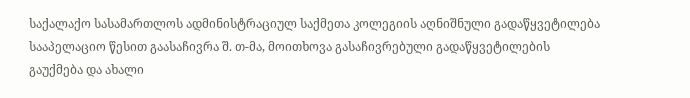საქალაქო სასამართლოს ადმინისტრაციულ საქმეთა კოლეგიის აღნიშნული გადაწყვეტილება სააპელაციო წესით გაასაჩივრა შ. თ-მა, მოითხოვა გასაჩივრებული გადაწყვეტილების გაუქმება და ახალი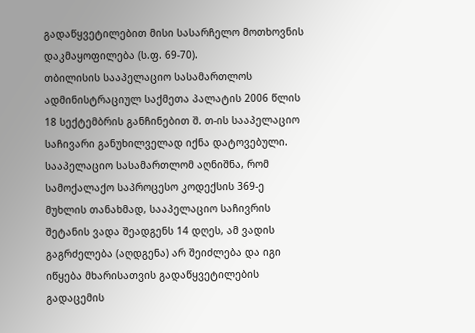გადაწყვეტილებით მისი სასარჩელო მოთხოვნის დაკმაყოფილება (ს.ფ. 69-70).
თბილისის სააპელაციო სასამართლოს ადმინისტრაციულ საქმეთა პალატის 2006 წლის 18 სექტემბრის განჩინებით შ. თ-ის სააპელაციო საჩივარი განუხილველად იქნა დატოვებული.
სააპელაციო სასამართლომ აღნიშნა, რომ სამოქალაქო საპროცესო კოდექსის 369-ე მუხლის თანახმად, სააპელაციო საჩივრის შეტანის ვადა შეადგენს 14 დღეს, ამ ვადის გაგრძელება (აღდგენა) არ შეიძლება და იგი იწყება მხარისათვის გადაწყვეტილების გადაცემის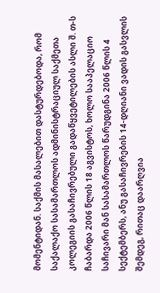მომენტიდან. საქმის მასალებით დასტურდებოდა, რომ საქალაქო სასამართლოს ადმინისტრაციულ საქმეთა კოლეგიის გასაჩივრებული გადაწყვეტილების ასლი შ. თ-ს ჩაბარდა 2006 წლის 18 აგვისტოს, ხოლო სააპელაციო საჩივარი მან სასამართლოს წარუდგინა 2006 წლის 4 სექტემბერს, ანუ გასაჩივრების 14-დღიანი ვადის გასვლის შემდეგ, რითაც დაარღვია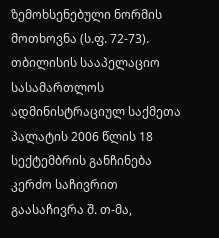ზემოხსენებული ნორმის მოთხოვნა (ს.ფ. 72-73).
თბილისის სააპელაციო სასამართლოს ადმინისტრაციულ საქმეთა პალატის 2006 წლის 18 სექტემბრის განჩინება კერძო საჩივრით გაასაჩივრა შ. თ-მა,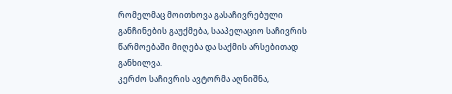რომელმაც მოითხოვა გასაჩივრებული განჩინების გაუქმება, სააპელაციო საჩივრის წარმოებაში მიღება და საქმის არსებითად განხილვა.
კერძო საჩივრის ავტორმა აღნიშნა,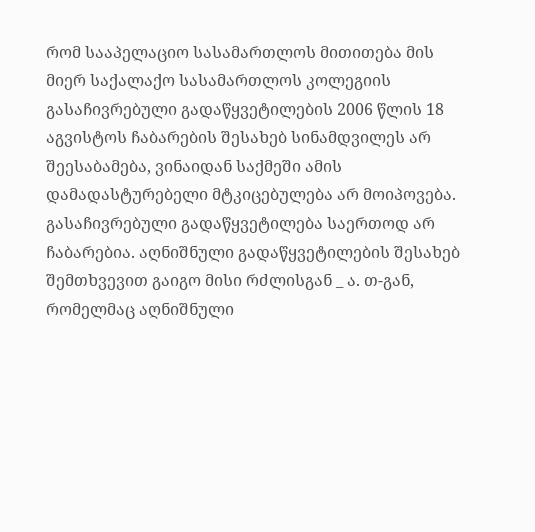რომ სააპელაციო სასამართლოს მითითება მის მიერ საქალაქო სასამართლოს კოლეგიის გასაჩივრებული გადაწყვეტილების 2006 წლის 18 აგვისტოს ჩაბარების შესახებ სინამდვილეს არ შეესაბამება, ვინაიდან საქმეში ამის დამადასტურებელი მტკიცებულება არ მოიპოვება. გასაჩივრებული გადაწყვეტილება საერთოდ არ ჩაბარებია. აღნიშნული გადაწყვეტილების შესახებ შემთხვევით გაიგო მისი რძლისგან _ ა. თ-გან, რომელმაც აღნიშნული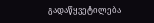გადაწყვეტილება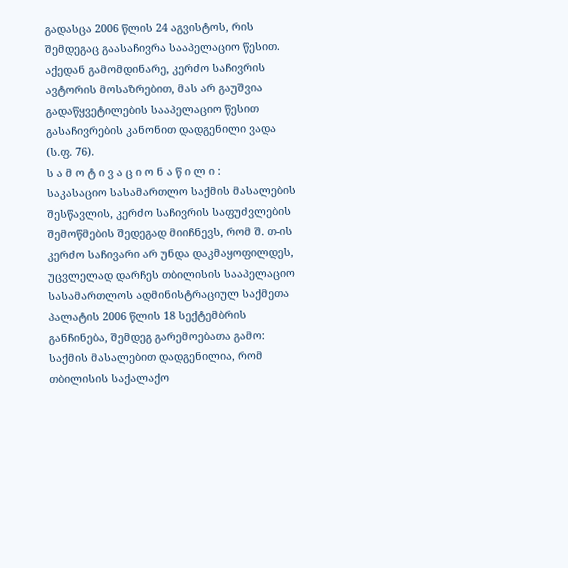გადასცა 2006 წლის 24 აგვისტოს, რის შემდეგაც გაასაჩივრა სააპელაციო წესით. აქედან გამომდინარე, კერძო საჩივრის ავტორის მოსაზრებით, მას არ გაუშვია გადაწყვეტილების სააპელაციო წესით გასაჩივრების კანონით დადგენილი ვადა (ს.ფ. 76).
ს ა მ ო ტ ი ვ ა ც ი ო ნ ა წ ი ლ ი :
საკასაციო სასამართლო საქმის მასალების შესწავლის, კერძო საჩივრის საფუძვლების შემოწმების შედეგად მიიჩნევს, რომ შ. თ-ის კერძო საჩივარი არ უნდა დაკმაყოფილდეს, უცვლელად დარჩეს თბილისის სააპელაციო სასამართლოს ადმინისტრაციულ საქმეთა პალატის 2006 წლის 18 სექტემბრის განჩინება, შემდეგ გარემოებათა გამო:
საქმის მასალებით დადგენილია, რომ თბილისის საქალაქო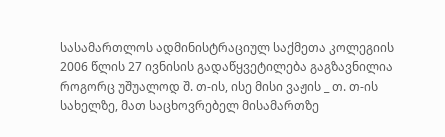სასამართლოს ადმინისტრაციულ საქმეთა კოლეგიის 2006 წლის 27 ივნისის გადაწყვეტილება გაგზავნილია როგორც უშუალოდ შ. თ-ის, ისე მისი ვაჟის _ თ. თ-ის სახელზე, მათ საცხოვრებელ მისამართზე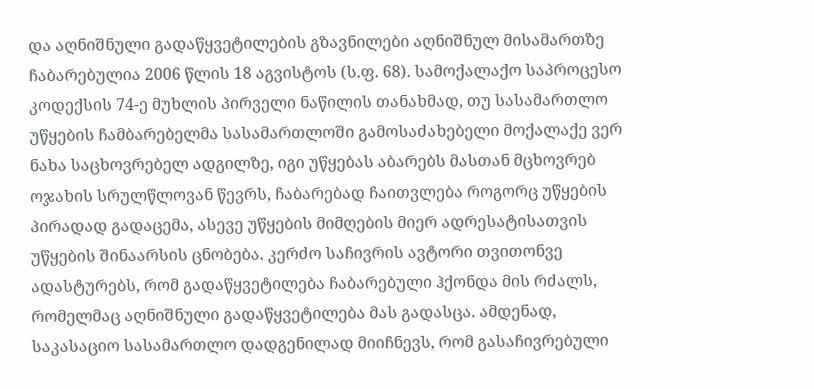და აღნიშნული გადაწყვეტილების გზავნილები აღნიშნულ მისამართზე ჩაბარებულია 2006 წლის 18 აგვისტოს (ს.ფ. 68). სამოქალაქო საპროცესო კოდექსის 74-ე მუხლის პირველი ნაწილის თანახმად, თუ სასამართლო უწყების ჩამბარებელმა სასამართლოში გამოსაძახებელი მოქალაქე ვერ ნახა საცხოვრებელ ადგილზე, იგი უწყებას აბარებს მასთან მცხოვრებ ოჯახის სრულწლოვან წევრს, ჩაბარებად ჩაითვლება როგორც უწყების პირადად გადაცემა, ასევე უწყების მიმღების მიერ ადრესატისათვის უწყების შინაარსის ცნობება. კერძო საჩივრის ავტორი თვითონვე ადასტურებს, რომ გადაწყვეტილება ჩაბარებული ჰქონდა მის რძალს, რომელმაც აღნიშნული გადაწყვეტილება მას გადასცა. ამდენად, საკასაციო სასამართლო დადგენილად მიიჩნევს, რომ გასაჩივრებული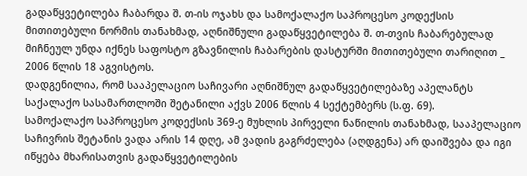გადაწყვეტილება ჩაბარდა შ. თ-ის ოჯახს და სამოქალაქო საპროცესო კოდექსის მითითებული ნორმის თანახმად, აღნიშნული გადაწყვეტილება შ. თ-თვის ჩაბარებულად მიჩნეულ უნდა იქნეს საფოსტო გზავნილის ჩაბარების დასტურში მითითებული თარიღით _ 2006 წლის 18 აგვისტოს.
დადგენილია, რომ სააპელაციო საჩივარი აღნიშნულ გადაწყვეტილებაზე აპელანტს საქალაქო სასამართლოში შეტანილი აქვს 2006 წლის 4 სექტემბერს (ს.ფ. 69).
სამოქალაქო საპროცესო კოდექსის 369-ე მუხლის პირველი ნაწილის თანახმად, სააპელაციო საჩივრის შეტანის ვადა არის 14 დღე, ამ ვადის გაგრძელება (აღდგენა) არ დაიშვება და იგი იწყება მხარისათვის გადაწყვეტილების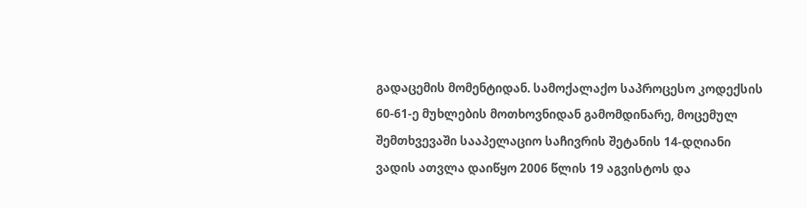გადაცემის მომენტიდან. სამოქალაქო საპროცესო კოდექსის 60-61-ე მუხლების მოთხოვნიდან გამომდინარე, მოცემულ შემთხვევაში სააპელაციო საჩივრის შეტანის 14-დღიანი ვადის ათვლა დაიწყო 2006 წლის 19 აგვისტოს და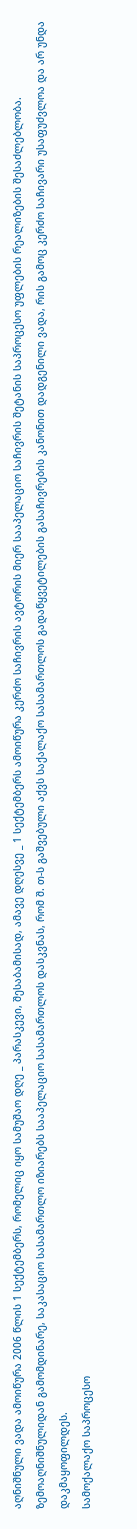აღნიშნული ვადა ამოიწურა 2006 წლის 1 სექტემბერს, რომელიც იყო სამუშაო დღე _ პარასკევი, შესაბამისად, ამავე დღესვე _ 1 სექტემბერს ამოიწურა კერძო საჩივრის ავტორის მიერ სააპელაციო საჩივრის შეტანის საპროცესო უფლების რეალიზების შესაძლებლობა.
ზემოაღნიშნულიდან გამომდინარე, საკასაციო სასამართლო იზიარებს სააპელაციო სასამართლოს დასკვნას, რომ შ. თ-ს გაშვებული აქვს საქალაქო სასამართლოს გადაწყვეტილების გასაჩივრების კანონით დადგენილი ვადა, რის გამოც კერძო საჩივარი უსაფუძვლოა და არ უნდა დაკმაყოფილდეს.
სამოქალაქო საპროცესო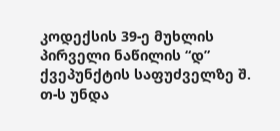კოდექსის 39-ე მუხლის პირველი ნაწილის “დ” ქვეპუნქტის საფუძველზე შ. თ-ს უნდა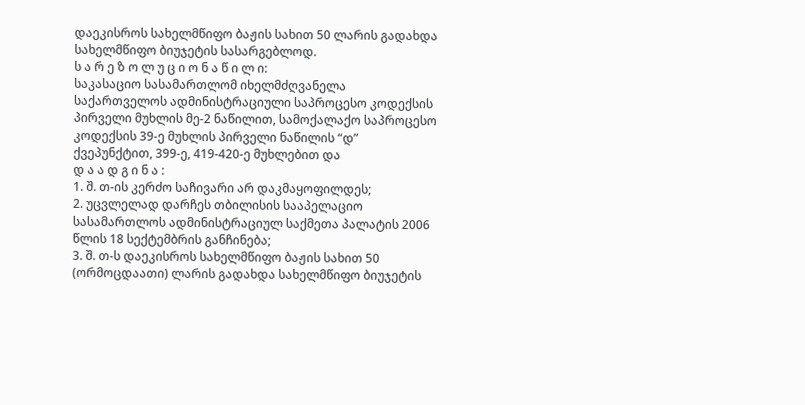დაეკისროს სახელმწიფო ბაჟის სახით 50 ლარის გადახდა სახელმწიფო ბიუჯეტის სასარგებლოდ.
ს ა რ ე ზ ო ლ უ ც ი ო ნ ა წ ი ლ ი:
საკასაციო სასამართლომ იხელმძღვანელა საქართველოს ადმინისტრაციული საპროცესო კოდექსის პირველი მუხლის მე-2 ნაწილით, სამოქალაქო საპროცესო კოდექსის 39-ე მუხლის პირველი ნაწილის “დ” ქვეპუნქტით, 399-ე, 419-420-ე მუხლებით და
დ ა ა დ გ ი ნ ა :
1. შ. თ-ის კერძო საჩივარი არ დაკმაყოფილდეს;
2. უცვლელად დარჩეს თბილისის სააპელაციო სასამართლოს ადმინისტრაციულ საქმეთა პალატის 2006 წლის 18 სექტემბრის განჩინება;
3. შ. თ-ს დაეკისროს სახელმწიფო ბაჟის სახით 50 (ორმოცდაათი) ლარის გადახდა სახელმწიფო ბიუჯეტის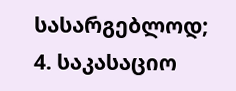სასარგებლოდ;
4. საკასაციო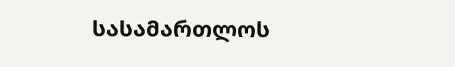სასამართლოს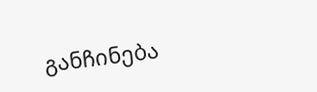განჩინება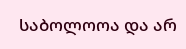საბოლოოა და არ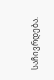საჩივრდება.